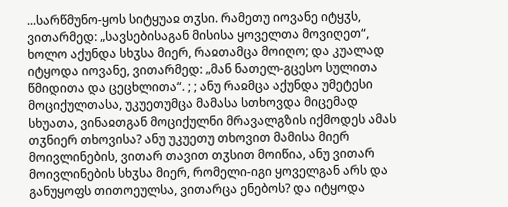...სარწმუნო-ყოს სიტყუაჲ თჳსი. რამეთუ იოვანე იტყჳს, ვითარმედ: „სავსებისაგან მისისა ყოველთა მოვიღეთ“, ხოლო აქუნდა სხჳსა მიერ, რაჲთამცა მოიღო; და კუალად იტყოდა იოვანე, ვითარმედ: „მან ნათელ-გცესო სულითა წმიდითა და ცეცხლითა“. ; ; ანუ რაჲმცა აქუნდა უმეტესი მოციქულთასა, უკუეთუმცა მამასა სთხოვდა მიცემად სხუათა, ვინაჲთგან მოციქულნი მრავალგზის იქმოდეს ამას თჳნიერ თხოვისა? ანუ უკუეთუ თხოვით მამისა მიერ მოივლინების, ვითარ თავით თჳსით მოიწია, ანუ ვითარ მოივლინების სხჳსა მიერ, რომელი-იგი ყოველგან არს და განუყოფს თითოეულსა, ვითარცა ენებოს? და იტყოდა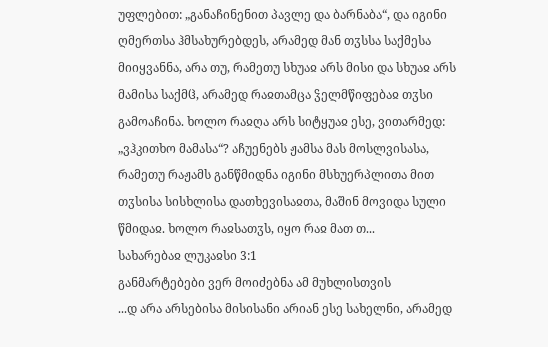უფლებით: „განაჩინენით პავლე და ბარნაბა“, და იგინი ღმერთსა ჰმსახურებდეს, არამედ მან თჳსსა საქმესა მიიყვანნა, არა თუ, რამეთუ სხუაჲ არს მისი და სხუაჲ არს მამისა საქმჱ, არამედ რაჲთამცა ჴელმწიფებაჲ თჳსი გამოაჩინა. ხოლო რაჲღა არს სიტყუაჲ ესე, ვითარმედ: „ვჰკითხო მამასა“? აჩუენებს ჟამსა მას მოსლვისასა, რამეთუ რაჟამს განწმიდნა იგინი მსხუერპლითა მით თჳსისა სისხლისა დათხევისაჲთა, მაშინ მოვიდა სული წმიდაჲ. ხოლო რაჲსათჳს, იყო რაჲ მათ თ...
სახარებაჲ ლუკაჲსი 3:1
განმარტებები ვერ მოიძებნა ამ მუხლისთვის
...დ არა არსებისა მისისანი არიან ესე სახელნი, არამედ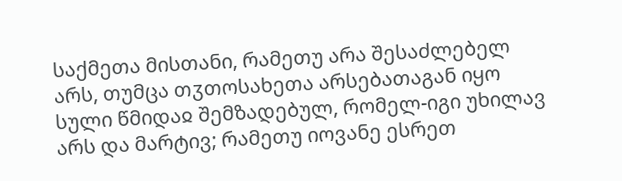საქმეთა მისთანი, რამეთუ არა შესაძლებელ არს, თუმცა თჳთოსახეთა არსებათაგან იყო სული წმიდაჲ შემზადებულ, რომელ-იგი უხილავ არს და მარტივ; რამეთუ იოვანე ესრეთ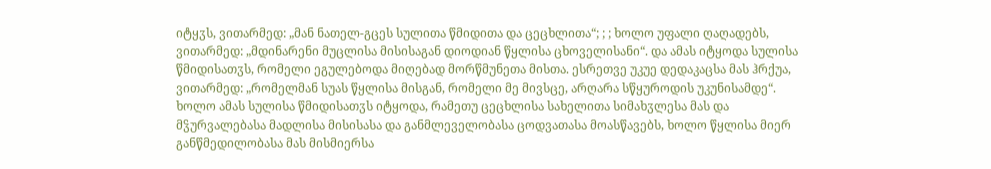იტყჳს, ვითარმედ: „მან ნათელ-გცეს სულითა წმიდითა და ცეცხლითა“; ; ; ხოლო უფალი ღაღადებს, ვითარმედ: „მდინარენი მუცლისა მისისაგან დიოდიან წყლისა ცხოველისანი“. და ამას იტყოდა სულისა წმიდისათჳს, რომელი ეგულებოდა მიღებად მორწმუნეთა მისთა. ესრეთვე უკუე დედაკაცსა მას ჰრქუა, ვითარმედ: „რომელმან სუას წყლისა მისგან, რომელი მე მივსცე, არღარა სწყუროდის უკუნისამდე“. ხოლო ამას სულისა წმიდისათჳს იტყოდა, რამეთუ ცეცხლისა სახელითა სიმახჳლესა მას და მჴურვალებასა მადლისა მისისასა და განმლეველობასა ცოდვათასა მოასწავებს, ხოლო წყლისა მიერ განწმედილობასა მას მისმიერსა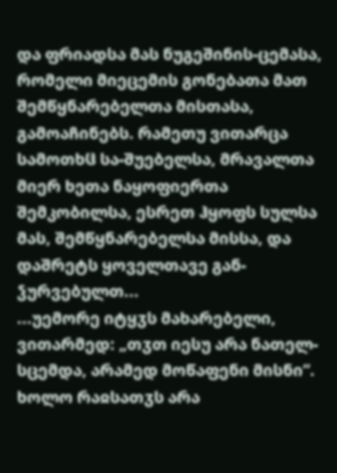და ფრიადსა მას ნუგეშინის-ცემასა, რომელი მიეცემის გონებათა მათ შემწყნარებელთა მისთასა, გამოაჩინებს. რამეთუ ვითარცა სამოთხჱ სა-შუებელსა, მრავალთა მიერ ხეთა ნაყოფიერთა შემკობილსა, ესრეთ ჰყოფს სულსა მას, შემწყნარებელსა მისსა, და დაშრეტს ყოველთავე გან-ჴურვებულთ...
...უემორე იტყჳს მახარებელი, ვითარმედ: „თჳთ იესუ არა ნათელ-სცემდა, არამედ მოწაფენი მისნი“. ხოლო რაჲსათჳს არა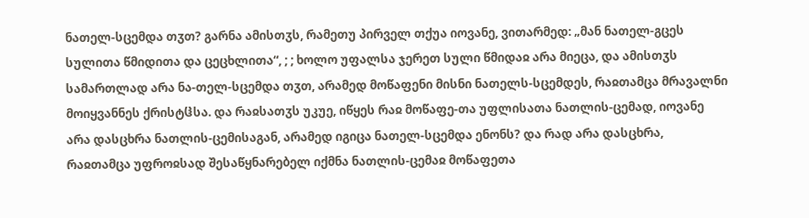ნათელ-სცემდა თჳთ? გარნა ამისთჳს, რამეთუ პირველ თქუა იოვანე, ვითარმედ: „მან ნათელ-გცეს სულითა წმიდითა და ცეცხლითა“, ; ; ხოლო უფალსა ჯერეთ სული წმიდაჲ არა მიეცა, და ამისთჳს სამართლად არა ნა-თელ-სცემდა თჳთ, არამედ მოწაფენი მისნი ნათელს-სცემდეს, რაჲთამცა მრავალნი მოიყვანნეს ქრისტჱსა. და რაჲსათჳს უკუე, იწყეს რაჲ მოწაფე-თა უფლისათა ნათლის-ცემად, იოვანე არა დასცხრა ნათლის-ცემისაგან, არამედ იგიცა ნათელ-სცემდა ენონს? და რად არა დასცხრა, რაჲთამცა უფროჲსად შესაწყნარებელ იქმნა ნათლის-ცემაჲ მოწაფეთა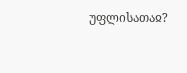უფლისათაჲ?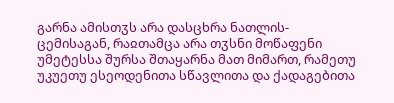გარნა ამისთჳს არა დასცხრა ნათლის-ცემისაგან, რაჲთამცა არა თჳსნი მოწაფენი უმეტესსა შურსა შთაყარნა მათ მიმართ, რამეთუ უკუეთუ ესეოდენითა სწავლითა და ქადაგებითა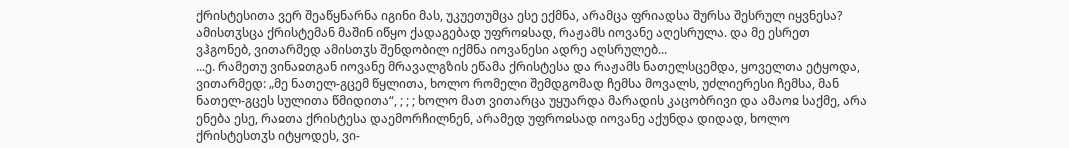ქრისტესითა ვერ შეაწყნარნა იგინი მას, უკუეთუმცა ესე ექმნა, არამცა ფრიადსა შურსა შესრულ იყვნესა?
ამისთჳსცა ქრისტემან მაშინ იწყო ქადაგებად უფროჲსად, რაჟამს იოვანე აღესრულა. და მე ესრეთ ვჰგონებ, ვითარმედ ამისთჳს შენდობილ იქმნა იოვანესი ადრე აღსრულებ...
...ე. რამეთუ ვინაჲთგან იოვანე მრავალგზის ეწამა ქრისტესა და რაჟამს ნათელსცემდა, ყოველთა ეტყოდა, ვითარმედ: „მე ნათელ-გცემ წყლითა, ხოლო რომელი შემდგომად ჩემსა მოვალს, უძლიერესი ჩემსა, მან ნათელ-გცეს სულითა წმიდითა“, ; ; ; ხოლო მათ ვითარცა უყუარდა მარადის კაცობრივი და ამაოჲ საქმე, არა ენება ესე, რაჲთა ქრისტესა დაემორჩილნენ, არამედ უფროჲსად იოვანე აქუნდა დიდად, ხოლო ქრისტესთჳს იტყოდეს, ვი-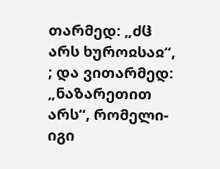თარმედ: „ძჱ არს ხუროჲსაჲ“, ; და ვითარმედ: „ნაზარეთით არს“, რომელი-იგი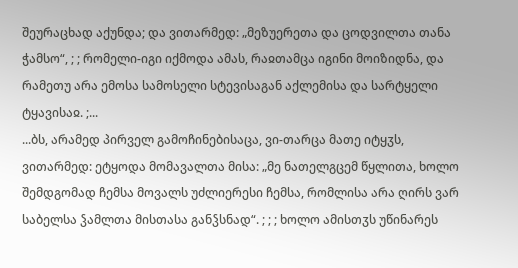შეურაცხად აქუნდა; და ვითარმედ: „მეზუერეთა და ცოდვილთა თანა ჭამსო“, ; ; რომელი-იგი იქმოდა ამას, რაჲთამცა იგინი მოიზიდნა, და რამეთუ არა ემოსა სამოსელი სტევისაგან აქლემისა და სარტყელი ტყავისაჲ. ;...
...ბს, არამედ პირველ გამოჩინებისაცა, ვი-თარცა მათე იტყჳს, ვითარმედ: ეტყოდა მომავალთა მისა: „მე ნათელგცემ წყლითა, ხოლო შემდგომად ჩემსა მოვალს უძლიერესი ჩემსა, რომლისა არა ღირს ვარ საბელსა ჴამლთა მისთასა განჴსნად“. ; ; ; ხოლო ამისთჳს უწინარეს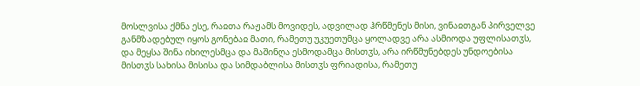მოსლვისა ქმნა ესე, რაჲთა რაჟამს მოვიდეს, ადვილად ჰრწმენეს მისი, ვინაჲთგან პირველვე განმზადებულ იყოს გონებაჲ მათი, რამეთუ უკუეთუმცა ყოლადვე არა ასმიოდა უფლისათჳს, და მეყსა შინა იხილესმცა და მაშინღა ესმოდამცა მისთჳს, არა ირწმუნებდეს უნდოებისა მისთჳს სახისა მისისა და სიმდაბლისა მისთჳს ფრიადისა, რამეთუ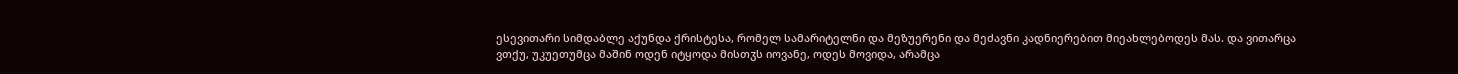ესევითარი სიმდაბლე აქუნდა ქრისტესა, რომელ სამარიტელნი და მეზუერენი და მეძავნი კადნიერებით მიეახლებოდეს მას. და ვითარცა ვთქუ, უკუეთუმცა მაშინ ოდენ იტყოდა მისთჳს იოვანე, ოდეს მოვიდა, არამცა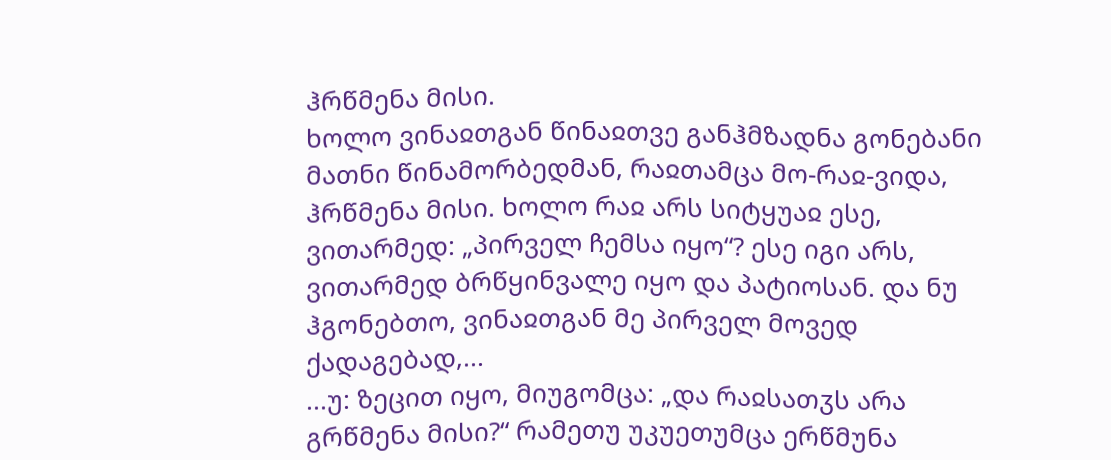ჰრწმენა მისი.
ხოლო ვინაჲთგან წინაჲთვე განჰმზადნა გონებანი მათნი წინამორბედმან, რაჲთამცა მო-რაჲ-ვიდა, ჰრწმენა მისი. ხოლო რაჲ არს სიტყუაჲ ესე, ვითარმედ: „პირველ ჩემსა იყო“? ესე იგი არს, ვითარმედ ბრწყინვალე იყო და პატიოსან. და ნუ ჰგონებთო, ვინაჲთგან მე პირველ მოვედ ქადაგებად,...
...უ: ზეცით იყო, მიუგომცა: „და რაჲსათჳს არა გრწმენა მისი?“ რამეთუ უკუეთუმცა ერწმუნა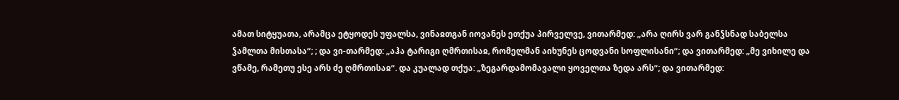ამათ სიტყუათა, არამცა ეტყოდეს უფალსა, ვინაჲთგან იოვანეს ეთქუა პირველვე, ვითარმედ: „არა ღირს ვარ განჴსნად საბელსა ჴამლთა მისთასა“; ; და ვი-თარმედ: „აჰა ტარიგი ღმრთისაჲ, რომელმან აიხუნეს ცოდვანი სოფლისანი“; და ვითარმედ: „მე ვიხილე და ვწამე, რამეთუ ესე არს ძე ღმრთისაჲ“. და კუალად თქუა: „ზეგარდამომავალი ყოველთა ზედა არს“; და ვითარმედ: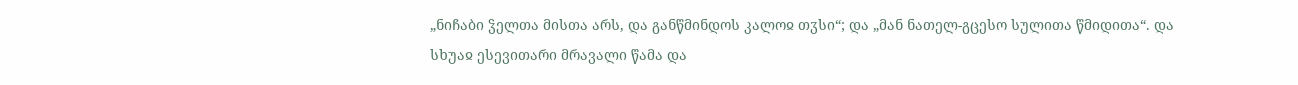„ნიჩაბი ჴელთა მისთა არს, და განწმინდოს კალოჲ თჳსი“; და „მან ნათელ-გცესო სულითა წმიდითა“. და სხუაჲ ესევითარი მრავალი წამა და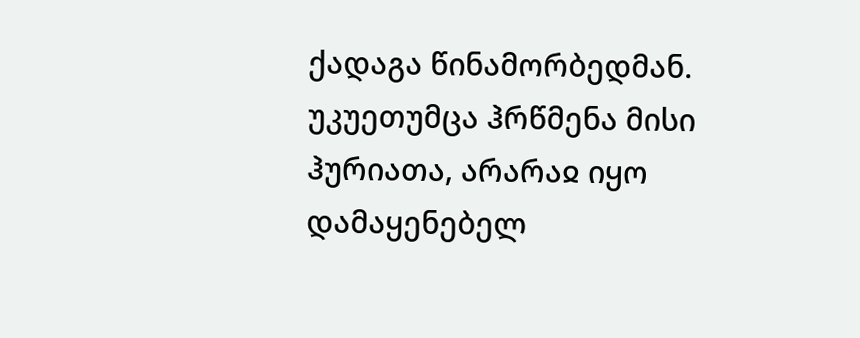ქადაგა წინამორბედმან. უკუეთუმცა ჰრწმენა მისი ჰურიათა, არარაჲ იყო დამაყენებელ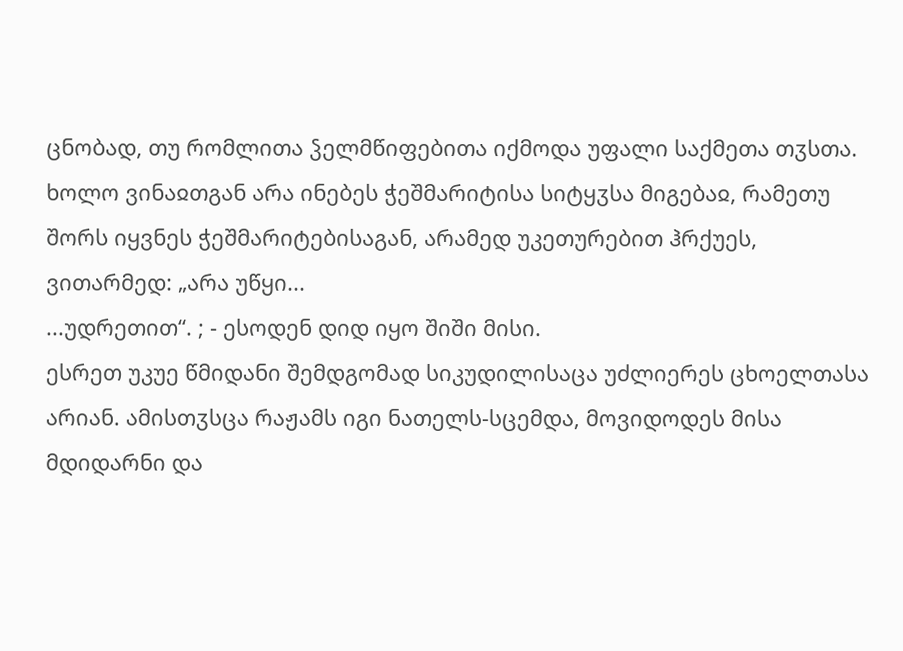ცნობად, თუ რომლითა ჴელმწიფებითა იქმოდა უფალი საქმეთა თჳსთა.
ხოლო ვინაჲთგან არა ინებეს ჭეშმარიტისა სიტყჳსა მიგებაჲ, რამეთუ შორს იყვნეს ჭეშმარიტებისაგან, არამედ უკეთურებით ჰრქუეს, ვითარმედ: „არა უწყი...
...უდრეთით“. ; - ესოდენ დიდ იყო შიში მისი.
ესრეთ უკუე წმიდანი შემდგომად სიკუდილისაცა უძლიერეს ცხოელთასა არიან. ამისთჳსცა რაჟამს იგი ნათელს-სცემდა, მოვიდოდეს მისა მდიდარნი და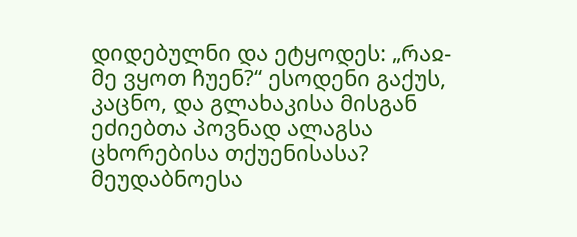დიდებულნი და ეტყოდეს: „რაჲ-მე ვყოთ ჩუენ?“ ესოდენი გაქუს, კაცნო, და გლახაკისა მისგან ეძიებთა პოვნად ალაგსა ცხორებისა თქუენისასა? მეუდაბნოესა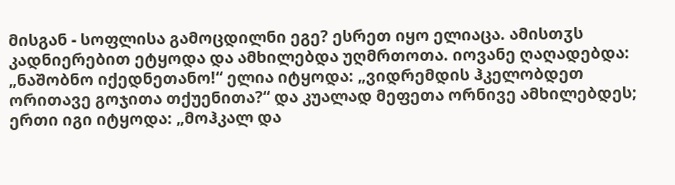მისგან - სოფლისა გამოცდილნი ეგე? ესრეთ იყო ელიაცა. ამისთჳს კადნიერებით ეტყოდა და ამხილებდა უღმრთოთა. იოვანე ღაღადებდა: „ნაშობნო იქედნეთანო!“ ელია იტყოდა: „ვიდრემდის ჰკელობდეთ ორითავე გოჯითა თქუენითა?“ და კუალად მეფეთა ორნივე ამხილებდეს; ერთი იგი იტყოდა: „მოჰკალ და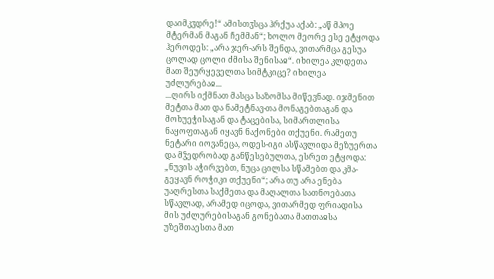დაიმკჳდრე!“ ამისთჳსცა ჰრქუა აქაბ: „აწ მპოე მტერმან მაგან ჩემმან“; ხოლო მეორე ესე ეტყოდა ჰეროდეს: „არა ჯერ-არს შენდა, ვითარმცა გესუა ცოლად ცოლი ძმისა შენისაჲ“. იხილეა კლდეთა მათ შეურყეველთა სიმტკიცე? იხილეა უძლურებაჲ...
...ღირს იქმნათ მასცა საზომსა მიწევნად. იჯმენით მეტთა მათ და ნამეტნავ-თა მონაგებთაგან და მოხუეჭისაგან და ტაცებისა, სიმართლისა ნაყოფთაგან იყავნ ნაქონები თქუენი. რამეთუ ნეტარი იოვანეცა, ოდეს-იგი ასწავლიდა მეზუერთა და მჴედრობად განწესებულთა, ესრეთ ეტყოდა: „ნუვის აჭირვებთ, ნუცა ცილსა სწამებთ და კმა-გეყავნ როჭიკი თქუენი“; არა თუ არა ენება უაღრესთა საქმეთა და მაღალთა სათნოებათა სწავლად, არამედ იცოდა, ვითარმედ ფრიადისა მის უძლურებისაგან გონებათა მათთაჲსა უზეშთაესთა მათ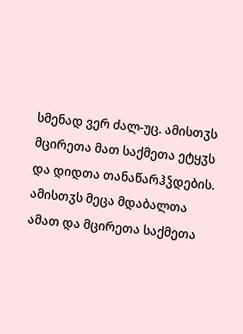სმენად ვერ ძალ-უც. ამისთჳს მცირეთა მათ საქმეთა ეტყჳს და დიდთა თანაწარჰჴდების.
ამისთჳს მეცა მდაბალთა ამათ და მცირეთა საქმეთა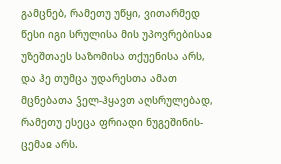გამცნებ, რამეთუ უწყი, ვითარმედ წესი იგი სრულისა მის უპოვრებისაჲ უზეშთაეს საზომისა თქუენისა არს, და ჰე თუმცა უდარესთა ამათ მცნებათა ჴელ-ჰყავთ აღსრულებად, რამეთუ ესეცა ფრიადი ნუგეშინის-ცემაჲ არს.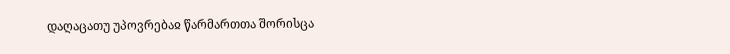დაღაცათუ უპოვრებაჲ წარმართთა შორისცა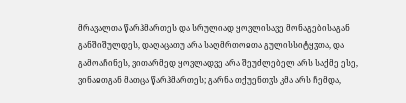მრავალთა წარჰმართეს და სრულიად ყოვლისავე მონაგებისაგან განშიშულდეს, დაღაცათუ არა საღმრთოჲთა გულისსიტყჳთა, და გამოაჩინეს, ვითარმედ ყოვლადვე არა შეუძლებელ არს საქმე ესე, ვინაჲთგან მათცა წარჰმართეს; გარნა თქუენთჳს კმა არს ჩემდა,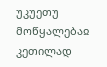უკუეთუ მოწყალებაჲ კეთილად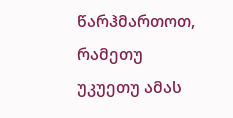წარჰმართოთ, რამეთუ უკუეთუ ამას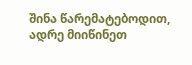შინა წარემატებოდით, ადრე მიიწინეთ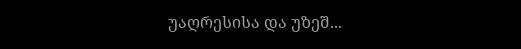უაღრესისა და უზეშ...